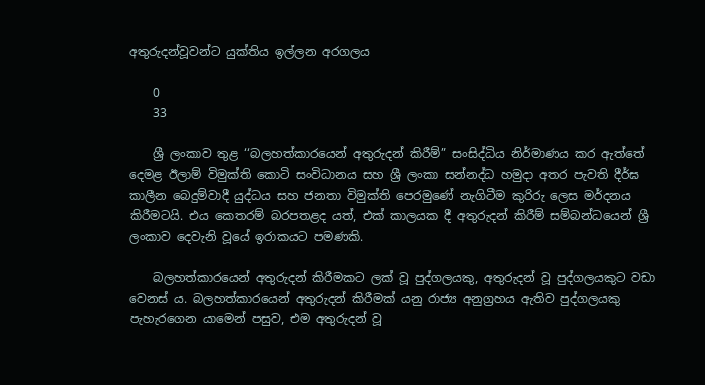අතුරුදන්වූවන්ට යුක්තිය ඉල්ලන අරගලය

    0
    33

    ශ්‍රී ලංකාව තුළ ‘‘බලහත්කාරයෙන් අතුරුදන් කිරීම්” සංසිද්ධිය නිර්මාණය කර ඇත්තේ දෙමළ ඊලාම් විමුක්ති කොටි සංවිධානය සහ ශ්‍රී ලංකා සන්නද්ධ හමුදා අතර පැවති දීර්ඝ කාලීන බෙදුම්වාදී යුද්ධය සහ ජනතා විමුක්ති පෙරමුණේ නැගිටීම කුරිරු ලෙස මර්දනය කිරීමටයි. එය කෙතරම් බරපතළද යත්, එක් කාලයක දී අතුරුදන් කිරීම් සම්බන්ධයෙන් ශ්‍රී ලංකාව දෙවැනි වූයේ ඉරාකයට පමණකි.

    බලහත්කාරයෙන් අතුරුදන් කිරීමකට ලක් වූ පුද්ගලයකු, අතුරුදන් වූ පුද්ගලයකුට වඩා වෙනස් ය. බලහත්කාරයෙන් අතුරුදන් කිරීමක් යනු රාජ්‍ය අනුග්‍රහය ඇතිව පුද්ගලයකු පැහැරගෙන යාමෙන් පසුව, එම අතුරුදන් වූ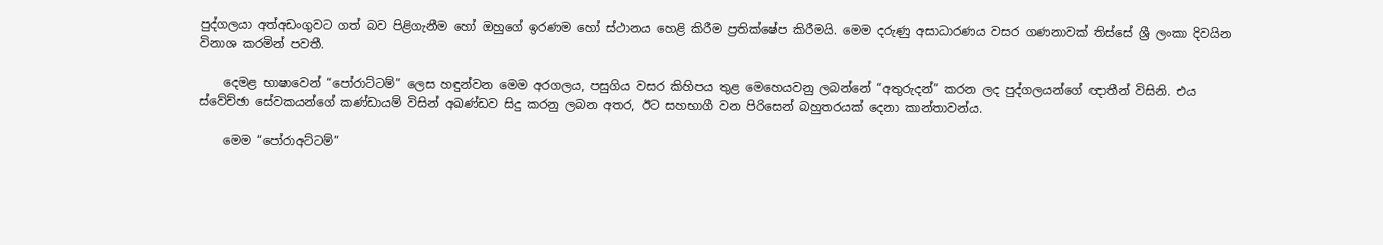පුද්ගලයා අත්අඩංගුවට ගත් බව පිළිගැනීම හෝ ඔහුගේ ඉරණම හෝ ස්ථානය හෙළි කිරීම ප්‍රතික්ෂේප කිරීමයි. මෙම දරුණු අසාධාරණය වසර ගණනාවක් තිස්සේ ශ්‍රී ලංකා දිවයින විනාශ කරමින් පවතී.

    දෙමළ භාෂාවෙන් “පෝරාට්ටම්” ලෙස හඳුන්වන මෙම අරගලය, පසුගිය වසර කිහිපය තුළ මෙහෙයවනු ලබන්නේ “අතුරුදන්” කරන ලද පුද්ගලයන්ගේ ඥාතීන් විසිනි. එය ස්වේච්ඡා සේවකයන්ගේ කණ්ඩායම් විසින් අඛණ්ඩව සිදු කරනු ලබන අතර, ඊට සහභාගී වන පිරිසෙන් බහුතරයක් දෙනා කාන්තාවන්ය.

    මෙම “පෝරාඅට්ටම්”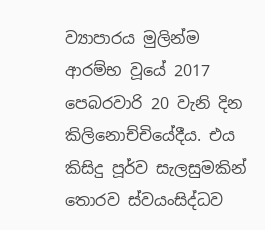ව්‍යාපාරය මුලින්ම ආරම්භ වූයේ 2017 පෙබරවාරි 20 වැනි දින කිලිනොච්චියේදීය. එය කිසිදු පූර්ව සැලසුමකින් තොරව ස්වයංසිද්ධව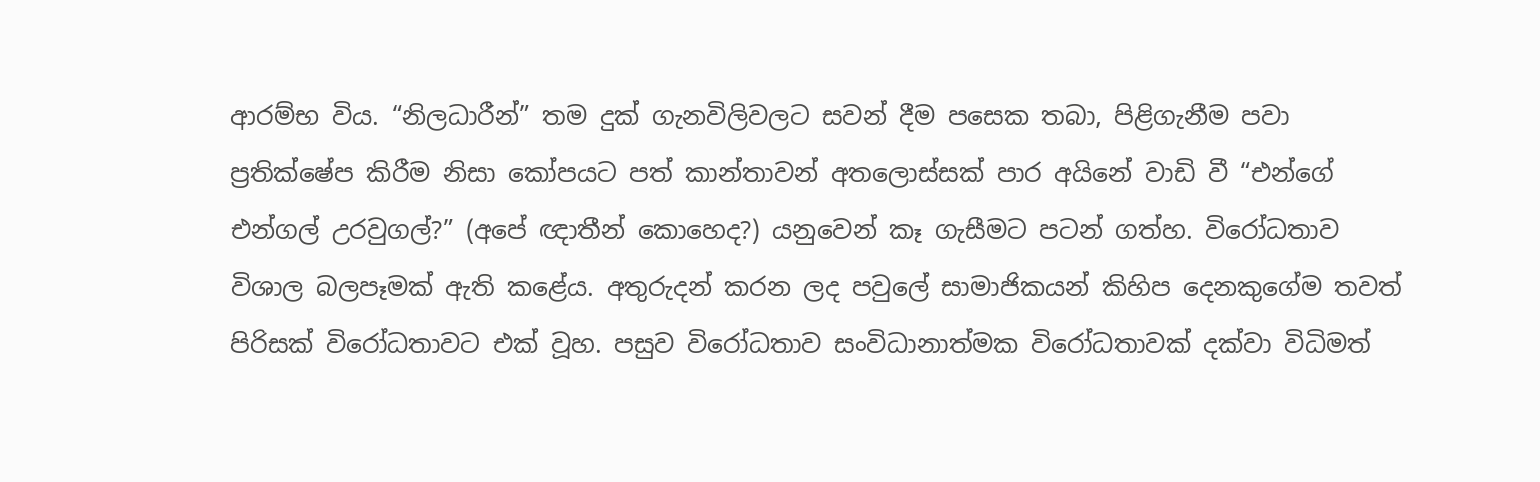ආරම්භ විය. “නිලධාරීන්” තම දුක් ගැනවිලිවලට සවන් දීම පසෙක තබා, පිළිගැනීම පවා ප්‍රතික්ෂේප කිරීම නිසා කෝපයට පත් කාන්තාවන් අතලොස්සක් පාර අයිනේ වාඩි වී “එන්ගේ එන්ගල් උරවුගල්?” (අපේ ඥාතීන් කොහෙද?) යනුවෙන් කෑ ගැසීමට පටන් ගත්හ. විරෝධතාව විශාල බලපෑමක් ඇති කළේය. අතුරුදන් කරන ලද පවුලේ සාමාජිකයන් කිහිප දෙනකුගේම තවත් පිරිසක් විරෝධතාවට එක් වූහ. පසුව විරෝධතාව සංවිධානාත්මක විරෝධතාවක් දක්වා විධිමත්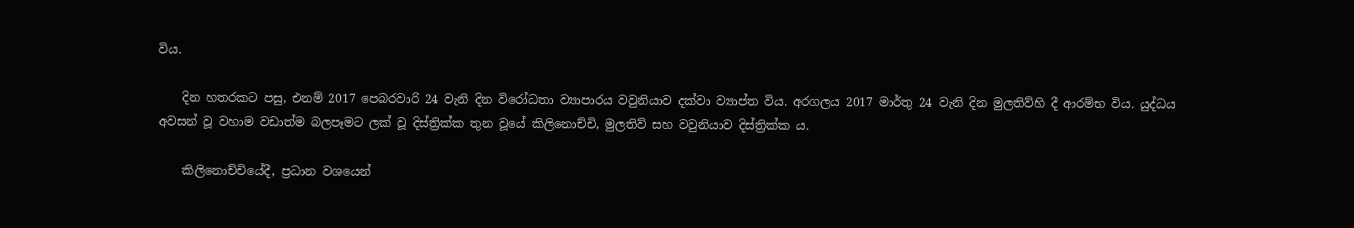විය.

    දින හතරකට පසු, එනම් 2017 පෙබරවාරි 24 වැනි දින විරෝධතා ව්‍යාපාරය වවුනියාව දක්වා ව්‍යාප්ත විය. අරගලය 2017 මාර්තු 24 වැනි දින මුලතිව්හි දී ආරම්භ විය. යුද්ධය අවසන් වූ වහාම වඩාත්ම බලපෑමට ලක් වූ දිස්ත්‍රික්ක තුන වූයේ කිලිනොච්චි, මුලතිව් සහ වවුනියාව දිස්ත්‍රික්ක ය.

    කිලිනොච්චියේදී, ප්‍රධාන වශයෙන්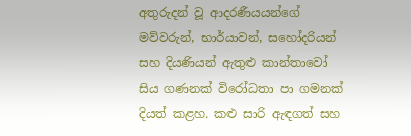අතුරුදන් වූ ආදරණීයයන්ගේ මව්වරුන්, භාර්යාවන්, සහෝදරියන් සහ දියණියන් ඇතුළු කාන්තාවෝ සිය ගණනක් විරෝධතා පා ගමනක් දියත් කළහ. කළු සාරි ඇඳගත් සහ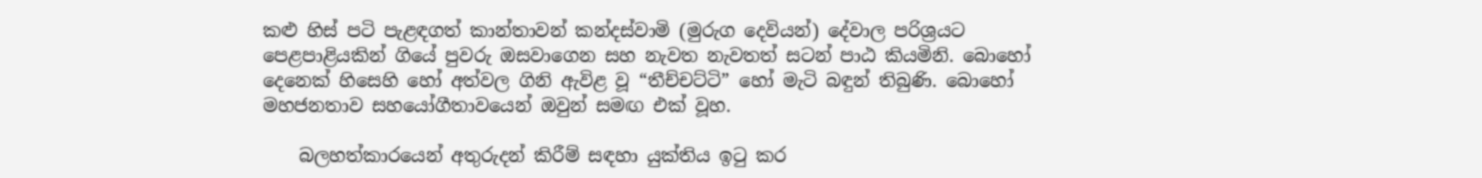කළු හිස් පටි පැළඳගත් කාන්තාවන් කන්දස්වාමි (මුරුග දෙවියන්) දේවාල පරිශ්‍රයට පෙළපාළියකින් ගියේ පුවරු ඔසවාගෙන සහ නැවත නැවතත් සටන් පාඨ කියමිනි. බොහෝ දෙනෙක් හිසෙහි හෝ අත්වල ගිනි ඇවිළ වූ “තීච්චට්ටි” හෝ මැටි බඳුන් තිබුණි. බොහෝ මහජනතාව සහයෝගීතාවයෙන් ඔවුන් සමඟ එක් වූහ.

    බලහත්කාරයෙන් අතුරුදන් කිරීම් සඳහා යුක්තිය ඉටු කර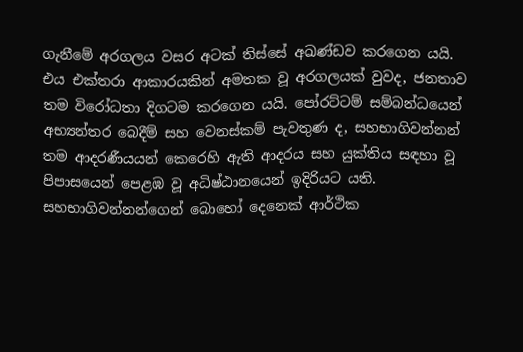ගැනීමේ අරගලය වසර අටක් තිස්සේ අඛණ්ඩව කරගෙන යයි. එය එක්තරා ආකාරයකින් අමතක වූ අරගලයක් වුවද, ජනතාව තම විරෝධතා දිගටම කරගෙන යයි. පෝරට්ටම් සම්බන්ධයෙන් අභ්‍යන්තර බෙදීම් සහ වෙනස්කම් පැවතුණ ද, සහභාගිවන්නන් තම ආදරණීයයන් කෙරෙහි ඇති ආදරය සහ යුක්තිය සඳහා වූ පිපාසයෙන් පෙළඹ වූ අධිෂ්ඨානයෙන් ඉදිරියට යති. සහභාගිවන්නන්ගෙන් බොහෝ දෙනෙක් ආර්ථික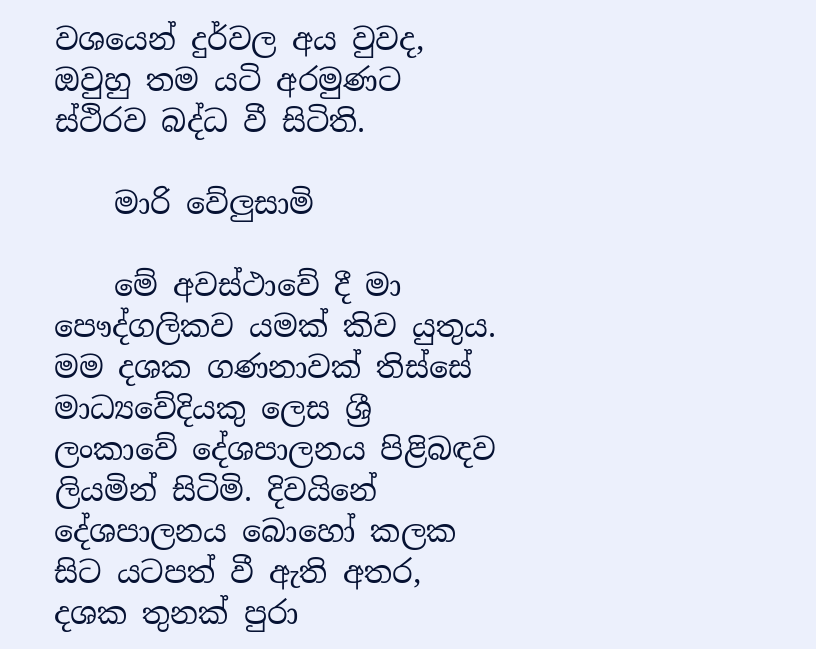වශයෙන් දුර්වල අය වුවද, ඔවුහු තම යටි අරමුණට ස්ථිරව බද්ධ වී සිටිති.

    මාරි වේලු‍සාමි

    මේ අවස්ථාවේ දී මා පෞද්ගලිකව යමක් කිව යුතුය. මම දශක ගණනාවක් තිස්සේ මාධ්‍යවේදියකු ලෙස ශ්‍රී ලංකාවේ දේශපාලනය පිළිබඳව ලියමින් සිටිමි. දිවයිනේ දේශපාලනය බොහෝ කලක සිට යටපත් වී ඇති අතර, දශක තුනක් පුරා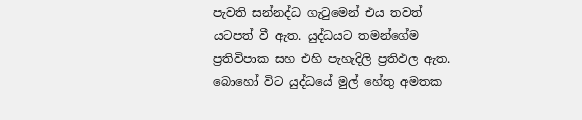පැවති සන්නද්ධ ගැටුමෙන් එය තවත් යටපත් වී ඇත. යුද්ධයට තමන්ගේම ප්‍රතිවිපාක සහ එහි පැහැදිලි ප්‍රතිඵල ඇත. බොහෝ විට යුද්ධයේ මුල් හේතු අමතක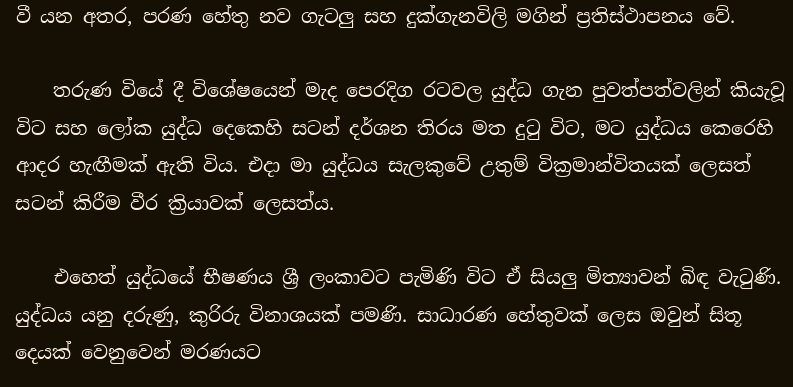වී යන අතර, පරණ හේතු නව ගැටලු සහ දුක්ගැනවිලි මගින් ප්‍රතිස්ථාපනය වේ.

    තරුණ වියේ දී විශේෂයෙන් මැද පෙරදිග රටවල යුද්ධ ගැන පුවත්පත්වලින් කියැවූ විට සහ ලෝක යුද්ධ දෙකෙහි සටන් දර්ශන තිරය මත දුටු විට, මට යුද්ධය කෙරෙහි ආදර හැඟීමක් ඇති විය. එදා මා යුද්ධය සැලකුවේ උතුම් වික්‍රමාන්විතයක් ලෙසත් සටන් කිරීම වීර ක්‍රියාවක් ලෙසත්ය.

    එහෙත් යුද්ධයේ භීෂණය ශ්‍රී ලංකාවට පැමිණි විට ඒ සියලු‍ මිත්‍යාවන් බිඳ වැටුණි. යුද්ධය යනු දරුණු, කුරිරු විනාශයක් පමණි. සාධාරණ හේතුවක් ලෙස ඔවුන් සිතූ දෙයක් වෙනුවෙන් මරණයට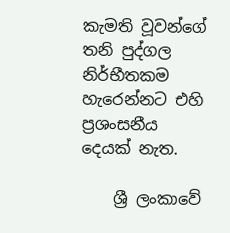කැමති වූවන්ගේ තනි පුද්ගල නිර්භීතකම හැරෙන්නට එහි ප්‍රශංසනීය දෙයක් නැත.

    ශ්‍රී ලංකාවේ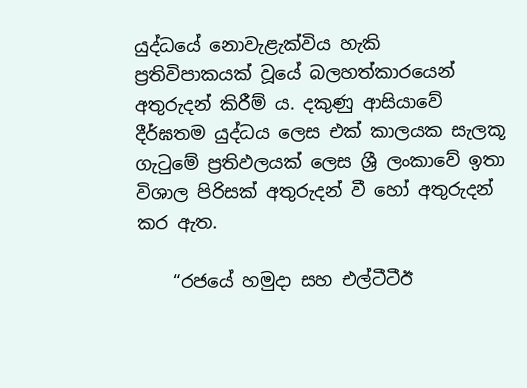යුද්ධයේ නොවැළැක්විය හැකි ප්‍රතිවිපාකයක් වූයේ බලහත්කාරයෙන් අතුරුදන් කිරීම් ය. දකුණු ආසියාවේ දීර්ඝතම යුද්ධය ලෙස එක් කාලයක සැලකූ ගැටුමේ ප්‍රතිඵලයක් ලෙස ශ්‍රී ලංකාවේ ඉතා විශාල පිරිසක් අතුරුදන් වී හෝ අතුරුදන් කර ඇත.

    “රජයේ හමුදා සහ එල්ටීටීඊ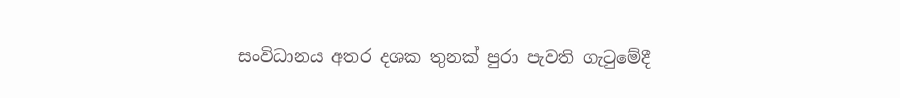සංවිධානය අතර දශක තුනක් පුරා පැවති ගැටුමේදී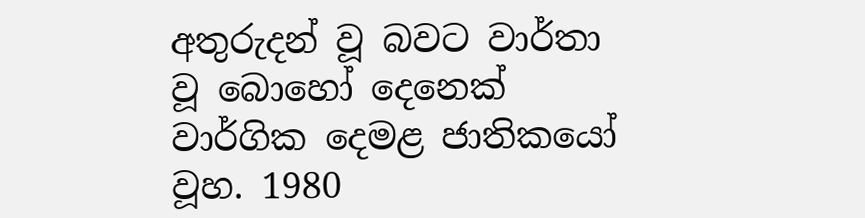අතුරුදන් වූ බවට වාර්තා වූ බොහෝ දෙනෙක් වාර්ගික දෙමළ ජාතිකයෝ වූහ. 1980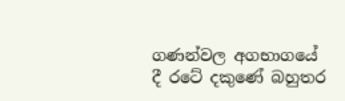ගණන්වල අගභාගයේ දී රටේ දකුණේ බහුතර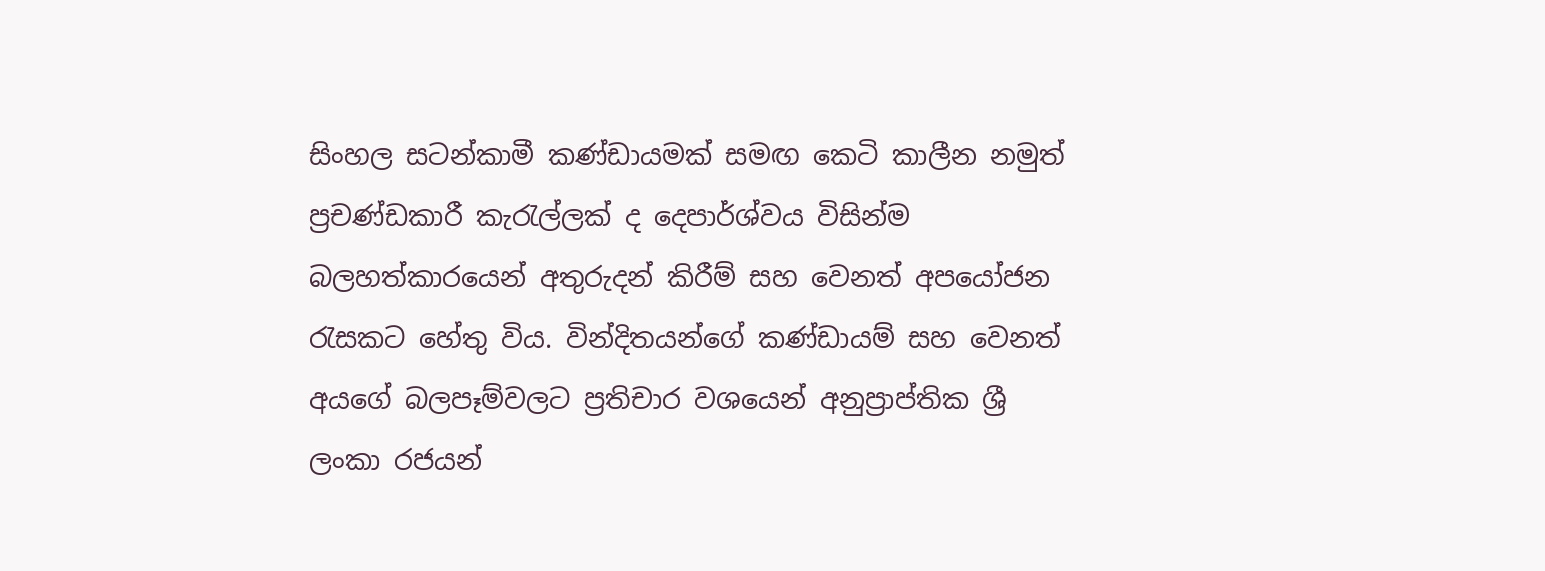සිංහල සටන්කාමී කණ්ඩායමක් සමඟ කෙටි කාලීන නමුත් ප්‍රචණ්ඩකාරී කැරැල්ලක් ද දෙපාර්ශ්වය විසින්ම බලහත්කාරයෙන් අතුරුදන් කිරීම් සහ වෙනත් අපයෝජන රැසකට හේතු විය. වින්දිතයන්ගේ කණ්ඩායම් සහ වෙනත් අයගේ බලපෑම්වලට ප්‍රතිචාර වශයෙන් අනුප්‍රාප්තික ශ්‍රී ලංකා රජයන්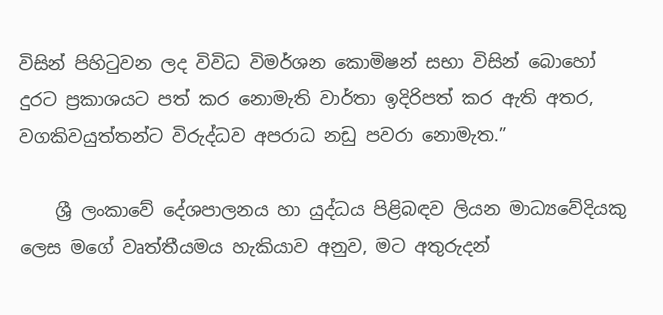විසින් පිහිටුවන ලද විවිධ විමර්ශන කොමිෂන් සභා විසින් බොහෝ දුරට ප්‍රකාශයට පත් කර නොමැති වාර්තා ඉදිරිපත් කර ඇති අතර, වගකිවයුත්තන්ට විරුද්ධව අපරාධ නඩු පවරා නොමැත.”

    ශ්‍රී ලංකාවේ දේශපාලනය හා යුද්ධය පිළිබඳව ලියන මාධ්‍යවේදියකු ලෙස මගේ වෘත්තීයමය හැකියාව අනුව, මට අතුරුදන්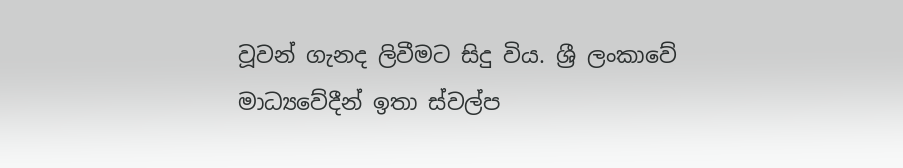වූවන් ගැනද ලිවීමට සිදු විය. ශ්‍රී ලංකාවේ මාධ්‍යවේදීන් ඉතා ස්වල්ප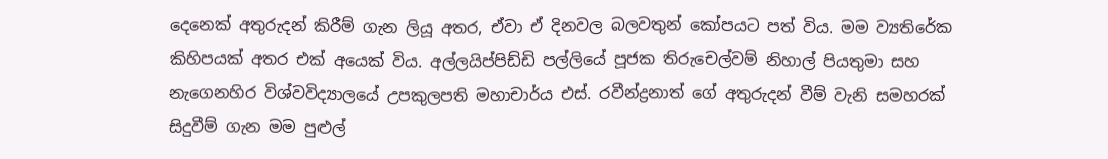දෙනෙක් අතුරුදන් කිරීම් ගැන ලියූ අතර, ඒවා ඒ දිනවල බලවතුන් කෝපයට පත් විය. මම ව්‍යතිරේක කිහිපයක් අතර එක් අයෙක් විය. අල්ලයිප්පිඩ්ඩි පල්ලියේ පූජක තිරුචෙල්වම් නිහාල් පියතුමා සහ නැගෙනහිර විශ්වවිද්‍යාලයේ උපකුලපති මහාචාර්ය එස්. රවීන්ද්‍රනාත් ගේ අතුරුදන් වීම් වැනි සමහරක් සිදුවීම් ගැන මම පුළුල්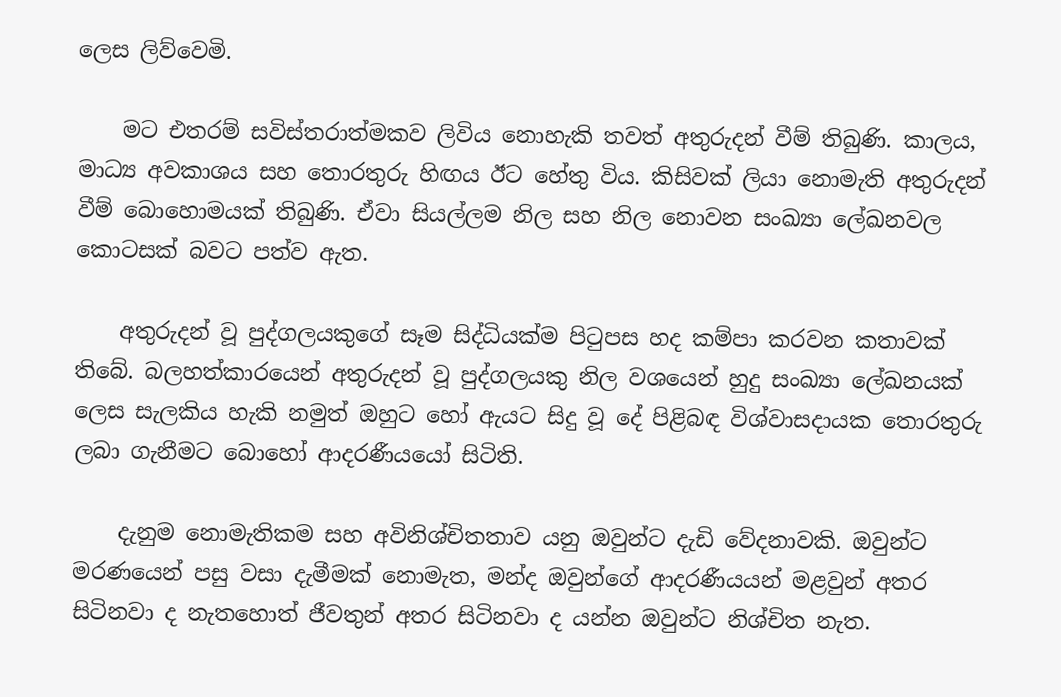ලෙස ලිව්වෙමි.

    මට එතරම් සවිස්තරාත්මකව ලිවිය නොහැකි තවත් අතුරුදන් වීම් තිබුණි. කාලය, මාධ්‍ය අවකාශය සහ තොරතුරු හිඟය ඊට හේතු විය. කිසිවක් ලියා නොමැති අතුරුදන් වීම් බොහොමයක් තිබුණි. ඒවා සියල්ලම නිල සහ නිල නොවන සංඛ්‍යා ලේඛනවල කොටසක් බවට පත්ව ඇත.

    අතුරුදන් වූ පුද්ගලයකුගේ සෑම සිද්ධියක්ම පිටුපස හද කම්පා කරවන කතාවක් තිබේ. බලහත්කාරයෙන් අතුරුදන් වූ පුද්ගලයකු නිල වශයෙන් හුදු සංඛ්‍යා ලේඛනයක් ලෙස සැලකිය හැකි නමුත් ඔහුට හෝ ඇයට සිදු වූ දේ පිළිබඳ විශ්වාසදායක තොරතුරු ලබා ගැනීමට බොහෝ ආදරණීයයෝ සිටිති.

    දැනුම නොමැතිකම සහ අවිනිශ්චිතතාව යනු ඔවුන්ට දැඩි වේදනාවකි. ඔවුන්ට මරණයෙන් පසු වසා දැමීමක් නොමැත, මන්ද ඔවුන්ගේ ආදරණීයයන් මළවුන් අතර සිටිනවා ද නැතහොත් ජීවතුන් අතර සිටිනවා ද යන්න ඔවුන්ට නිශ්චිත නැත.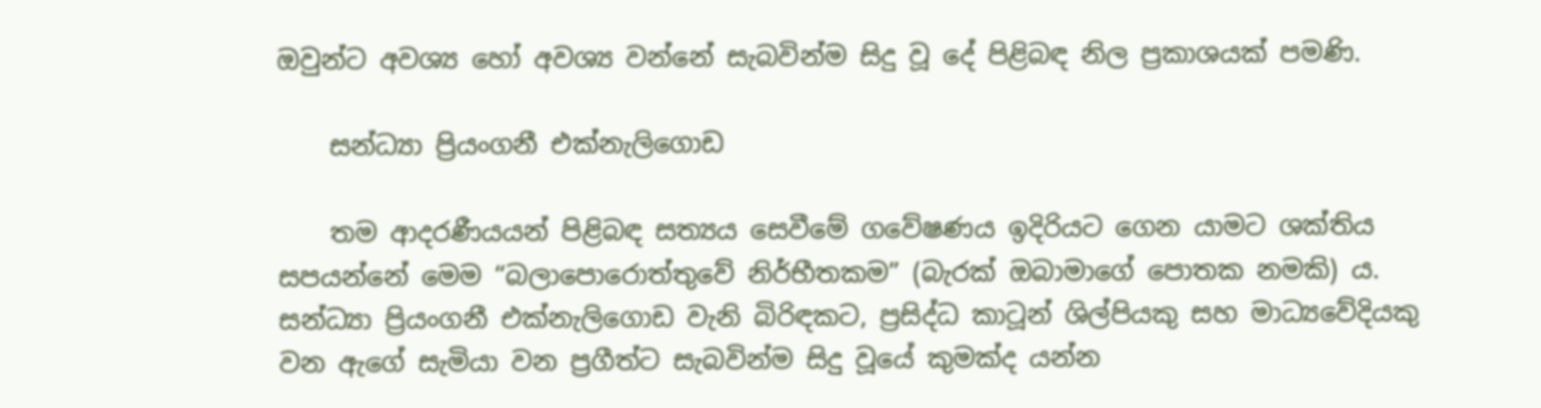ඔවුන්ට අවශ්‍ය හෝ අවශ්‍ය වන්නේ සැබවින්ම සිදු වූ දේ පිළිබඳ නිල ප්‍රකාශයක් පමණි.

    සන්ධ්‍යා ප්‍රියංගනී එක්නැලිගොඩ

    තම ආදරණීයයන් පිළිබඳ සත්‍යය සෙවීමේ ගවේෂණය ඉදිරියට ගෙන යාමට ශක්තිය සපයන්නේ මෙම “බලාපොරොත්තුවේ නිර්භීතකම” (බැරක් ඔබාමාගේ පොතක නමකි) ය. සන්ධ්‍යා ප්‍රියංගනී එක්නැලිගොඩ වැනි බිරිඳකට, ප්‍රසිද්ධ කාටූන් ශිල්පියකු සහ මාධ්‍යවේදියකු වන ඇගේ සැමියා වන ප්‍රගීත්ට සැබවින්ම සිදු වූයේ කුමක්ද යන්න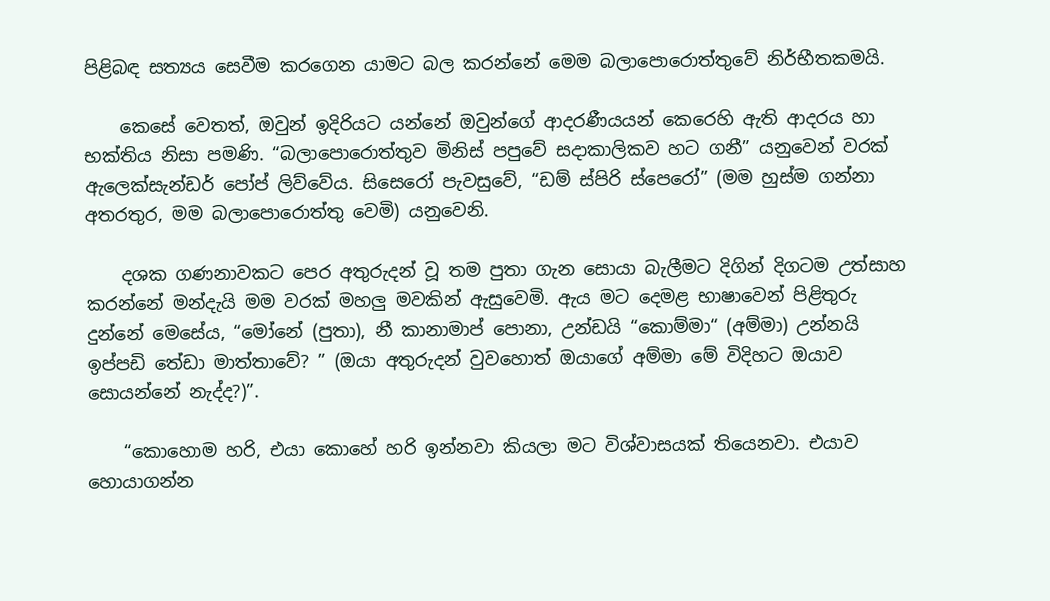පිළිබඳ සත්‍යය සෙවීම කරගෙන යාමට බල කරන්නේ මෙම බලාපොරොත්තුවේ නිර්භීතකමයි.

    කෙසේ වෙතත්, ඔවුන් ඉදිරියට යන්නේ ඔවුන්ගේ ආදරණීයයන් කෙරෙහි ඇති ආදරය හා භක්තිය නිසා පමණි. “බලාපොරොත්තුව මිනිස් පපුවේ සදාකාලිකව හට ගනී” යනුවෙන් වරක් ඇලෙක්සැන්ඩර් පෝප් ලිව්වේය. සිසෙරෝ පැවසුවේ, “ඩම් ස්පිරි ස්පෙරෝ” (මම හුස්ම ගන්නා අතරතුර, මම බලාපොරොත්තු වෙමි) යනුවෙනි.

    දශක ගණනාවකට පෙර අතුරුදන් වූ තම පුතා ගැන සොයා බැලීමට දිගින් දිගටම උත්සාහ කරන්නේ මන්දැයි මම වරක් මහලු‍ මවකින් ඇසුවෙමි. ඇය මට දෙමළ භාෂාවෙන් පිළිතුරු දුන්නේ මෙසේය, “මෝනේ (පුතා), නී කානාමාප් පොනා, උන්ඩයි “කොම්මා“ (අම්මා) උන්නයි ඉප්පඩි තේඩා මාත්තාවේ? ” (ඔයා අතුරුදන් වුවහොත් ඔයාගේ අම්මා මේ විදිහට ඔයාව සොයන්නේ නැද්ද?)”.

    “කොහොම හරි, එයා කොහේ හරි ඉන්නවා කියලා මට විශ්වාසයක් තියෙනවා. එයාව හොයාගන්න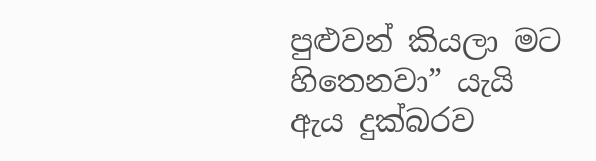පුළුවන් කියලා මට හිතෙනවා” යැයි ඇය දුක්බරව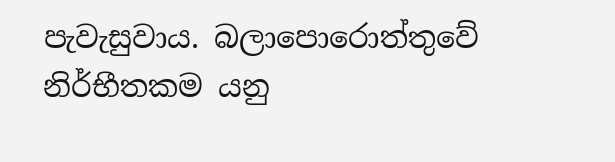පැවැසුවාය. බලාපොරොත්තුවේ නිර්භීතකම යනු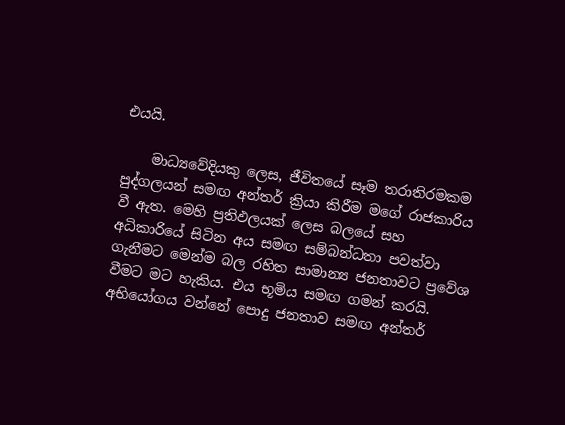එයයි.

    මාධ්‍යවේදියකු ලෙස, ජීවිතයේ සෑම තරාතිරමකම පුද්ගලයන් සමඟ අන්තර් ක්‍රියා කිරීම මගේ රාජකාරිය වී ඇත. මෙහි ප්‍රතිඵලයක් ලෙස බලයේ සහ අධිකාරියේ සිටින අය සමඟ සම්බන්ධතා පවත්වා ගැනීමට මෙන්ම බල රහිත සාමාන්‍ය ජනතාවට ප්‍රවේශ වීමට මට හැකිය. එය භූමිය සමඟ ගමන් කරයි. අභියෝගය වන්නේ පොදු ජනතාව සමඟ අන්තර්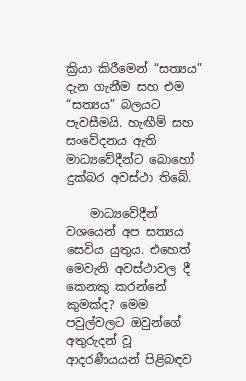ක්‍රියා කිරීමෙන් “සත්‍යය” දැන ගැනීම සහ එම “සත්‍යය” බලයට පැවසීමයි. හැඟීම් සහ සංවේදනය ඇති මාධ්‍යවේදීන්ට බොහෝ දුක්බර අවස්ථා තිබේ.

    මාධ්‍යවේදීන් වශයෙන් අප සත්‍යය සෙවිය යුතුය. එහෙත් මෙවැනි අවස්ථාවල දී කෙනකු කරන්නේ කුමක්ද? මෙම පවුල්වලට ඔවුන්ගේ අතුරුදන් වූ ආදරණීයයන් පිළිබඳව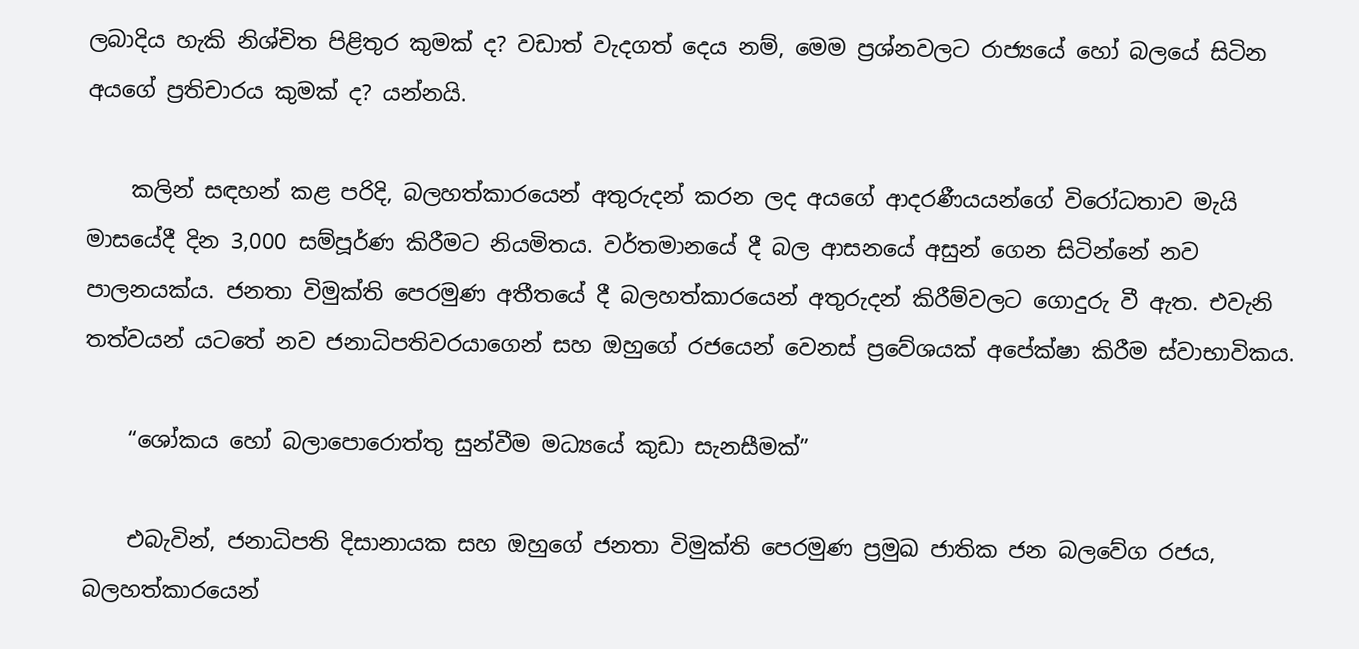ලබාදිය හැකි නිශ්චිත පිළිතුර කුමක් ද? වඩාත් වැදගත් දෙය නම්, මෙම ප්‍රශ්නවලට රාජ්‍යයේ හෝ බලයේ සිටින අයගේ ප්‍රතිචාරය කුමක් ද? යන්නයි.

    කලින් සඳහන් කළ පරිදි, බලහත්කාරයෙන් අතුරුදන් කරන ලද අයගේ ආදරණීයයන්ගේ විරෝධතාව මැයි මාසයේදී දින 3,000 සම්පූර්ණ කිරීමට නියමිතය. වර්තමානයේ දී බල ආසනයේ අසුන් ගෙන සිටින්නේ නව පාලනයක්ය. ජනතා විමුක්ති පෙරමුණ අතීතයේ දී බලහත්කාරයෙන් අතුරුදන් කිරීම්වලට ගොදුරු වී ඇත. එවැනි තත්වයන් යටතේ නව ජනාධිපතිවරයාගෙන් සහ ඔහුගේ රජයෙන් වෙනස් ප්‍රවේශයක් අපේක්ෂා කිරීම ස්වාභාවිකය.

    “ශෝකය හෝ බලාපොරොත්තු සුන්වීම මධ්‍යයේ කුඩා සැනසීමක්”

    එබැවින්, ජනාධිපති දිසානායක සහ ඔහුගේ ජනතා විමුක්ති පෙරමුණ ප්‍රමුඛ ජාතික ජන බලවේග රජය, බලහත්කාරයෙන්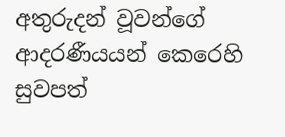අතුරුදන් වූවන්ගේ ආදරණීයයන් කෙරෙහි සුවපත්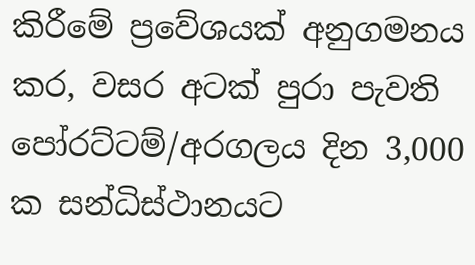කිරීමේ ප්‍රවේශයක් අනුගමනය කර, වසර අටක් පුරා පැවති පෝරට්ටම්/අරගලය දින 3,000 ක සන්ධිස්ථානයට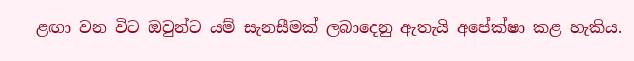ළඟා වන විට ඔවුන්ට යම් සැනසීමක් ලබාදෙනු ඇතැයි අපේක්ෂා කළ හැකිය.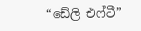“ඩේලි එෆ්ටී”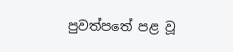පුවත්පතේ පළ වූ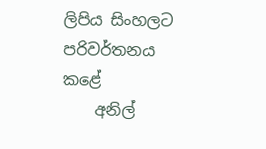ලිපිය සිංහලට පරිවර්තනය කළේ
    අනිල්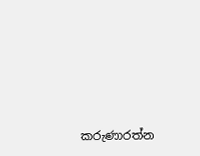කරුණාරත්න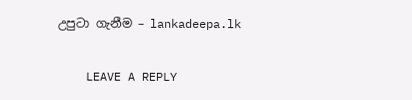උපුටා ගැනීම – lankadeepa.lk

    LEAVE A REPLY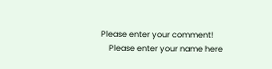Please enter your comment!
    Please enter your name here